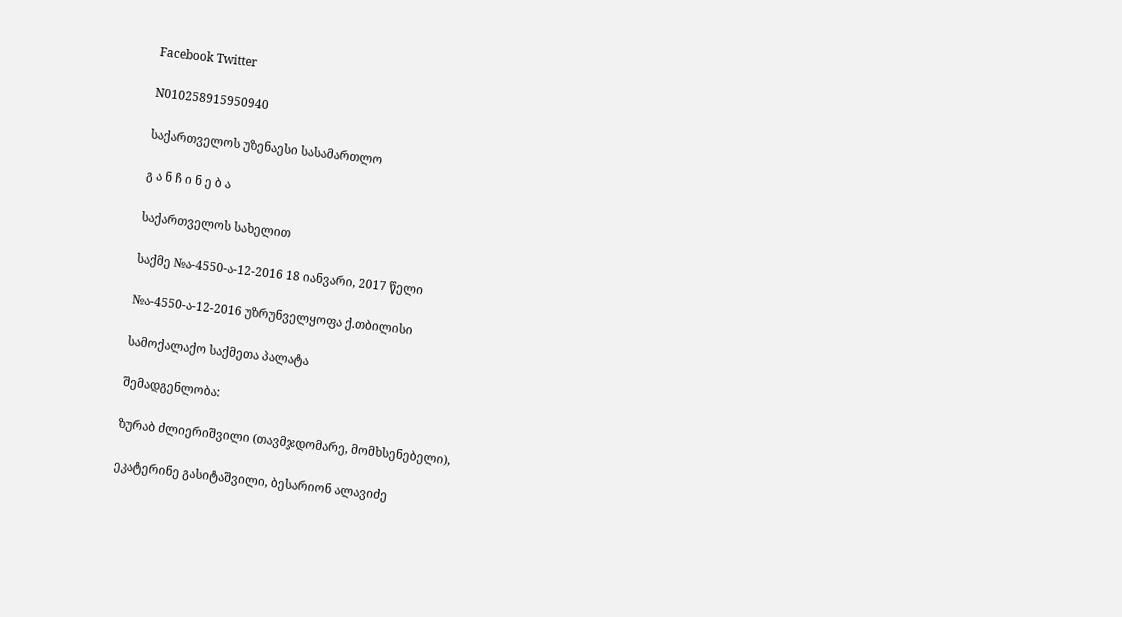Facebook Twitter

N010258915950940

საქართველოს უზენაესი სასამართლო

გ ა ნ ჩ ი ნ ე ბ ა

საქართველოს სახელით

საქმე №ა-4550-ა-12-2016 18 იანვარი, 2017 წელი

№ა-4550-ა-12-2016 უზრუნველყოფა ქ.თბილისი

სამოქალაქო საქმეთა პალატა

შემადგენლობა:

ზურაბ ძლიერიშვილი (თავმჯდომარე, მომხსენებელი),

ეკატერინე გასიტაშვილი, ბესარიონ ალავიძე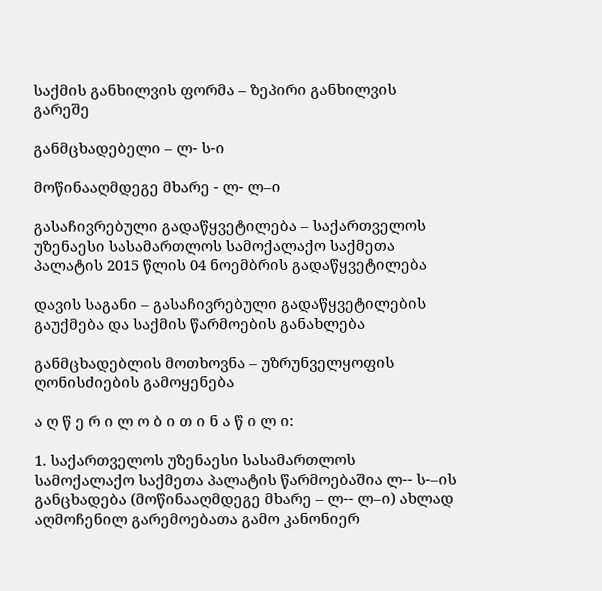საქმის განხილვის ფორმა – ზეპირი განხილვის გარეშე

განმცხადებელი – ლ- ს-ი

მოწინააღმდეგე მხარე - ლ- ლ–ი

გასაჩივრებული გადაწყვეტილება – საქართველოს უზენაესი სასამართლოს სამოქალაქო საქმეთა პალატის 2015 წლის 04 ნოემბრის გადაწყვეტილება

დავის საგანი – გასაჩივრებული გადაწყვეტილების გაუქმება და საქმის წარმოების განახლება

განმცხადებლის მოთხოვნა – უზრუნველყოფის ღონისძიების გამოყენება

ა ღ წ ე რ ი ლ ო ბ ი თ ი ნ ა წ ი ლ ი:

1. საქართველოს უზენაესი სასამართლოს სამოქალაქო საქმეთა პალატის წარმოებაშია ლ-- ს-–ის განცხადება (მოწინააღმდეგე მხარე – ლ-- ლ–ი) ახლად აღმოჩენილ გარემოებათა გამო კანონიერ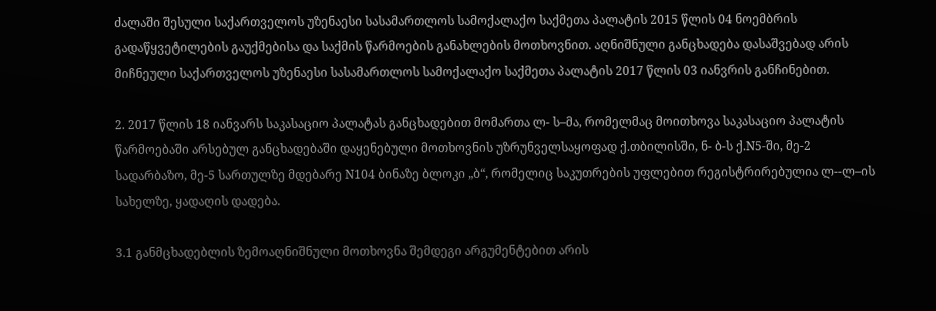ძალაში შესული საქართველოს უზენაესი სასამართლოს სამოქალაქო საქმეთა პალატის 2015 წლის 04 ნოემბრის გადაწყვეტილების გაუქმებისა და საქმის წარმოების განახლების მოთხოვნით. აღნიშნული განცხადება დასაშვებად არის მიჩნეული საქართველოს უზენაესი სასამართლოს სამოქალაქო საქმეთა პალატის 2017 წლის 03 იანვრის განჩინებით.

2. 2017 წლის 18 იანვარს საკასაციო პალატას განცხადებით მომართა ლ- ს–მა, რომელმაც მოითხოვა საკასაციო პალატის წარმოებაში არსებულ განცხადებაში დაყენებული მოთხოვნის უზრუნველსაყოფად ქ.თბილისში, ნ- ბ-ს ქ.N5-ში, მე-2 სადარბაზო, მე-5 სართულზე მდებარე N104 ბინაზე ბლოკი „ბ“, რომელიც საკუთრების უფლებით რეგისტრირებულია ლ--ლ–ის სახელზე, ყადაღის დადება.

3.1 განმცხადებლის ზემოაღნიშნული მოთხოვნა შემდეგი არგუმენტებით არის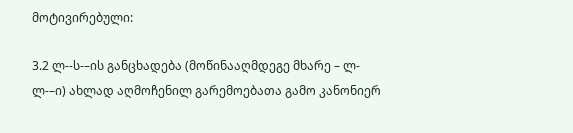მოტივირებული:

3.2 ლ--ს-–ის განცხადება (მოწინააღმდეგე მხარე – ლ- ლ-–ი) ახლად აღმოჩენილ გარემოებათა გამო კანონიერ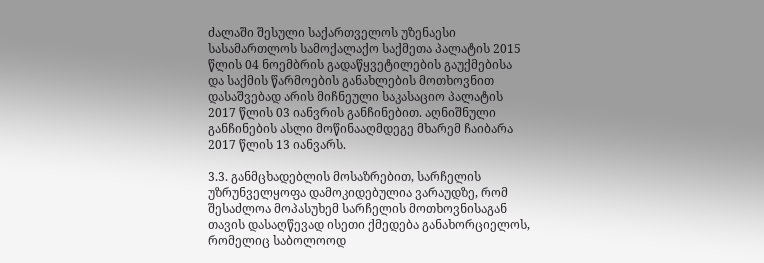ძალაში შესული საქართველოს უზენაესი სასამართლოს სამოქალაქო საქმეთა პალატის 2015 წლის 04 ნოემბრის გადაწყვეტილების გაუქმებისა და საქმის წარმოების განახლების მოთხოვნით დასაშვებად არის მიჩნეული საკასაციო პალატის 2017 წლის 03 იანვრის განჩინებით. აღნიშნული განჩინების ასლი მოწინააღმდეგე მხარემ ჩაიბარა 2017 წლის 13 იანვარს.

3.3. განმცხადებლის მოსაზრებით, სარჩელის უზრუნველყოფა დამოკიდებულია ვარაუდზე, რომ შესაძლოა მოპასუხემ სარჩელის მოთხოვნისაგან თავის დასაღწევად ისეთი ქმედება განახორციელოს, რომელიც საბოლოოდ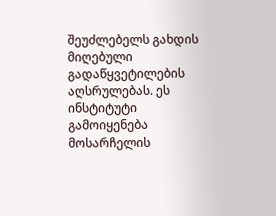შეუძლებელს გახდის მიღებული გადაწყვეტილების აღსრულებას. ეს ინსტიტუტი გამოიყენება მოსარჩელის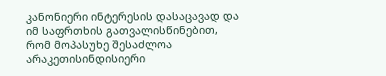კანონიერი ინტერესის დასაცავად და იმ საფრთხის გათვალისწინებით, რომ მოპასუხე შესაძლოა არაკეთისინდისიერი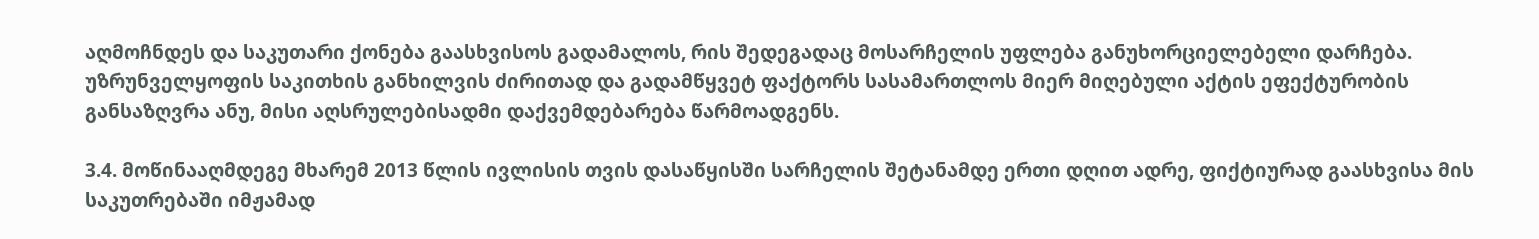აღმოჩნდეს და საკუთარი ქონება გაასხვისოს გადამალოს, რის შედეგადაც მოსარჩელის უფლება განუხორციელებელი დარჩება. უზრუნველყოფის საკითხის განხილვის ძირითად და გადამწყვეტ ფაქტორს სასამართლოს მიერ მიღებული აქტის ეფექტურობის განსაზღვრა ანუ, მისი აღსრულებისადმი დაქვემდებარება წარმოადგენს.

3.4. მოწინააღმდეგე მხარემ 2013 წლის ივლისის თვის დასაწყისში სარჩელის შეტანამდე ერთი დღით ადრე, ფიქტიურად გაასხვისა მის საკუთრებაში იმჟამად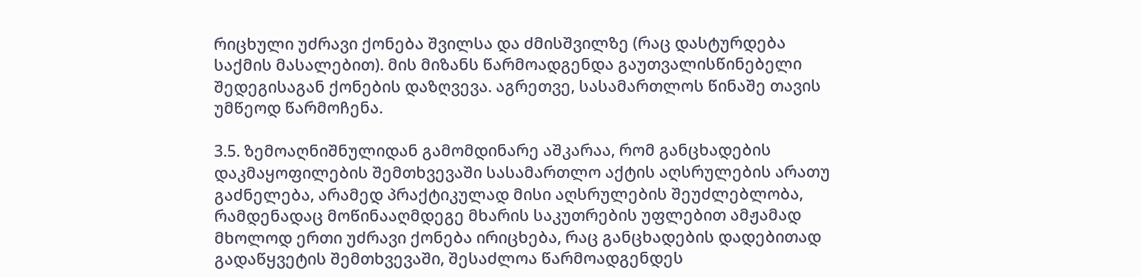რიცხული უძრავი ქონება შვილსა და ძმისშვილზე (რაც დასტურდება საქმის მასალებით). მის მიზანს წარმოადგენდა გაუთვალისწინებელი შედეგისაგან ქონების დაზღვევა. აგრეთვე, სასამართლოს წინაშე თავის უმწეოდ წარმოჩენა.

3.5. ზემოაღნიშნულიდან გამომდინარე აშკარაა, რომ განცხადების დაკმაყოფილების შემთხვევაში სასამართლო აქტის აღსრულების არათუ გაძნელება, არამედ პრაქტიკულად მისი აღსრულების შეუძლებლობა, რამდენადაც მოწინააღმდეგე მხარის საკუთრების უფლებით ამჟამად მხოლოდ ერთი უძრავი ქონება ირიცხება, რაც განცხადების დადებითად გადაწყვეტის შემთხვევაში, შესაძლოა წარმოადგენდეს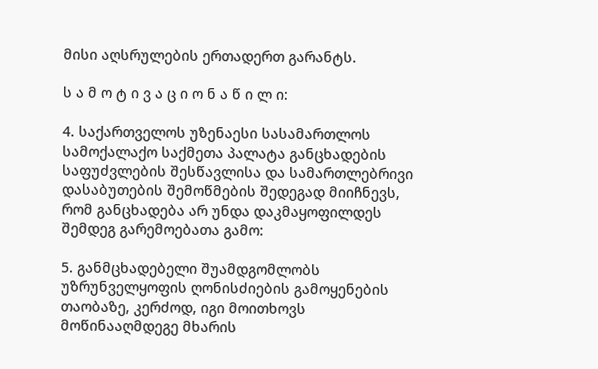მისი აღსრულების ერთადერთ გარანტს.

ს ა მ ო ტ ი ვ ა ც ი ო ნ ა წ ი ლ ი:

4. საქართველოს უზენაესი სასამართლოს სამოქალაქო საქმეთა პალატა განცხადების საფუძვლების შესწავლისა და სამართლებრივი დასაბუთების შემოწმების შედეგად მიიჩნევს, რომ განცხადება არ უნდა დაკმაყოფილდეს შემდეგ გარემოებათა გამო:

5. განმცხადებელი შუამდგომლობს უზრუნველყოფის ღონისძიების გამოყენების თაობაზე, კერძოდ, იგი მოითხოვს მოწინააღმდეგე მხარის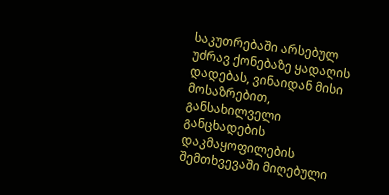საკუთრებაში არსებულ უძრავ ქონებაზე ყადაღის დადებას, ვინაიდან მისი მოსაზრებით, განსახილველი განცხადების დაკმაყოფილების შემთხვევაში მიღებული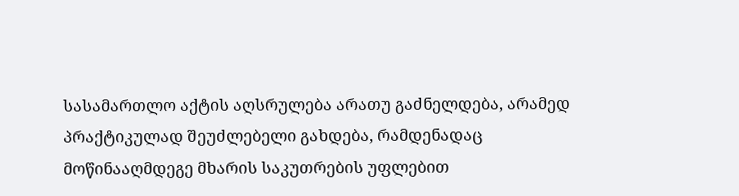სასამართლო აქტის აღსრულება არათუ გაძნელდება, არამედ პრაქტიკულად შეუძლებელი გახდება, რამდენადაც მოწინააღმდეგე მხარის საკუთრების უფლებით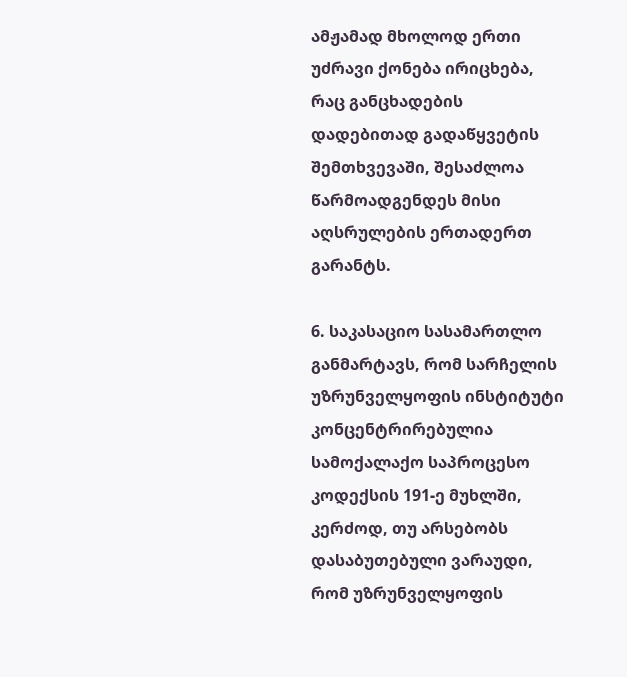ამჟამად მხოლოდ ერთი უძრავი ქონება ირიცხება, რაც განცხადების დადებითად გადაწყვეტის შემთხვევაში, შესაძლოა წარმოადგენდეს მისი აღსრულების ერთადერთ გარანტს.

6. საკასაციო სასამართლო განმარტავს, რომ სარჩელის უზრუნველყოფის ინსტიტუტი კონცენტრირებულია სამოქალაქო საპროცესო კოდექსის 191-ე მუხლში, კერძოდ, თუ არსებობს დასაბუთებული ვარაუდი, რომ უზრუნველყოფის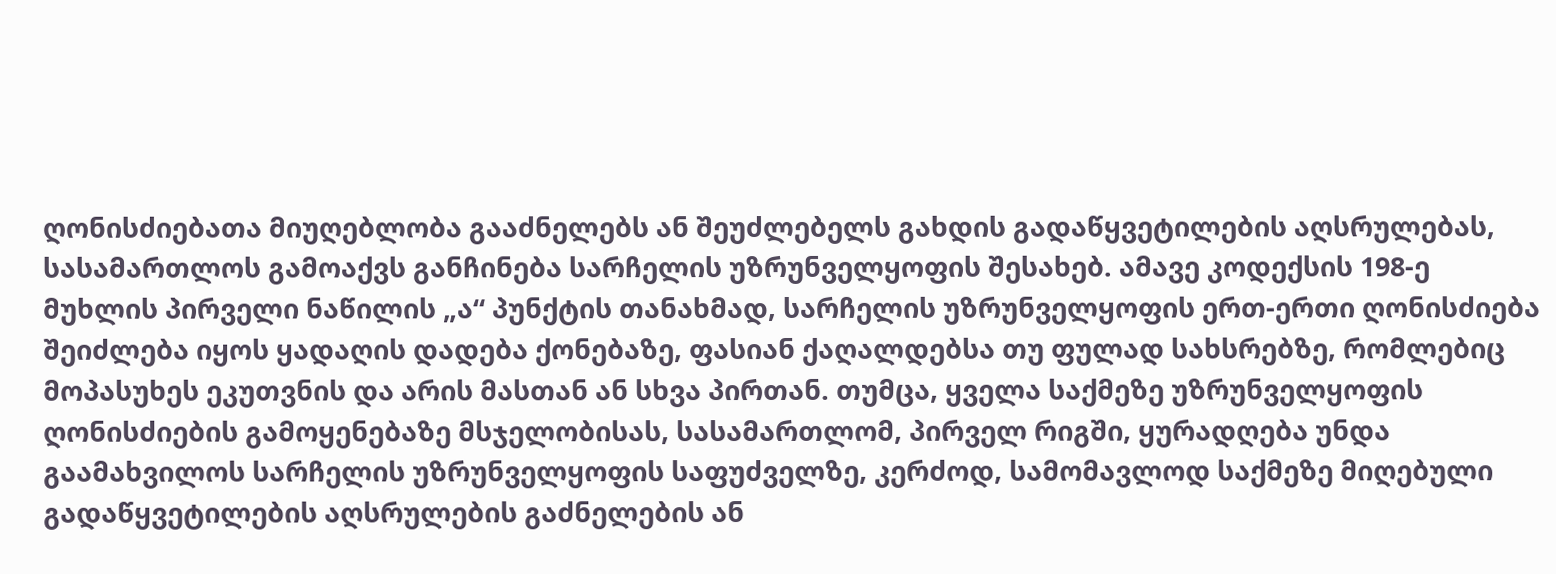ღონისძიებათა მიუღებლობა გააძნელებს ან შეუძლებელს გახდის გადაწყვეტილების აღსრულებას, სასამართლოს გამოაქვს განჩინება სარჩელის უზრუნველყოფის შესახებ. ამავე კოდექსის 198-ე მუხლის პირველი ნაწილის „ა“ პუნქტის თანახმად, სარჩელის უზრუნველყოფის ერთ-ერთი ღონისძიება შეიძლება იყოს ყადაღის დადება ქონებაზე, ფასიან ქაღალდებსა თუ ფულად სახსრებზე, რომლებიც მოპასუხეს ეკუთვნის და არის მასთან ან სხვა პირთან. თუმცა, ყველა საქმეზე უზრუნველყოფის ღონისძიების გამოყენებაზე მსჯელობისას, სასამართლომ, პირველ რიგში, ყურადღება უნდა გაამახვილოს სარჩელის უზრუნველყოფის საფუძველზე, კერძოდ, სამომავლოდ საქმეზე მიღებული გადაწყვეტილების აღსრულების გაძნელების ან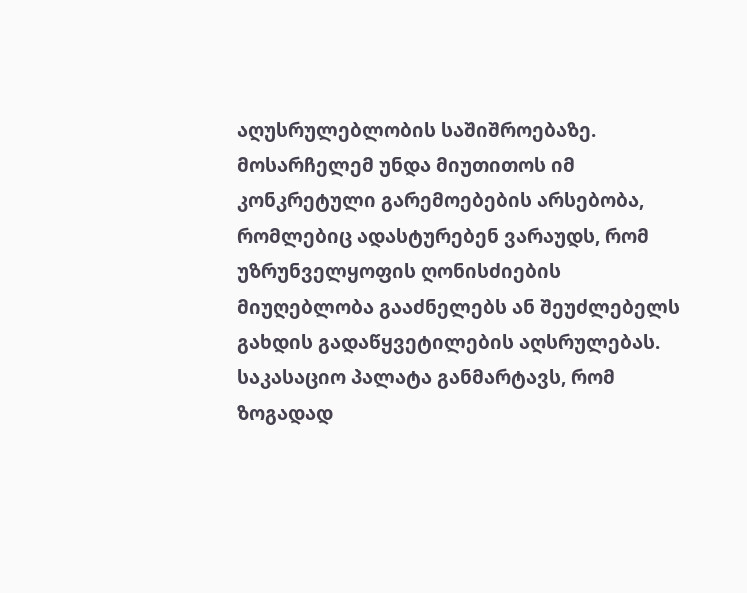აღუსრულებლობის საშიშროებაზე. მოსარჩელემ უნდა მიუთითოს იმ კონკრეტული გარემოებების არსებობა, რომლებიც ადასტურებენ ვარაუდს, რომ უზრუნველყოფის ღონისძიების მიუღებლობა გააძნელებს ან შეუძლებელს გახდის გადაწყვეტილების აღსრულებას. საკასაციო პალატა განმარტავს, რომ ზოგადად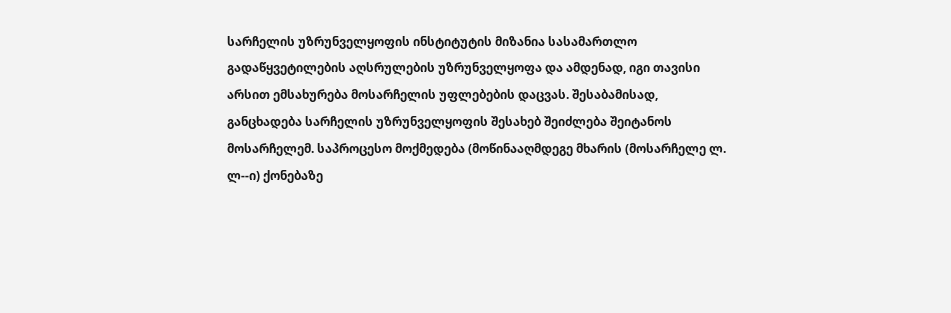სარჩელის უზრუნველყოფის ინსტიტუტის მიზანია სასამართლო გადაწყვეტილების აღსრულების უზრუნველყოფა და ამდენად, იგი თავისი არსით ემსახურება მოსარჩელის უფლებების დაცვას. შესაბამისად, განცხადება სარჩელის უზრუნველყოფის შესახებ შეიძლება შეიტანოს მოსარჩელემ. საპროცესო მოქმედება (მოწინააღმდეგე მხარის (მოსარჩელე ლ. ლ--ი) ქონებაზე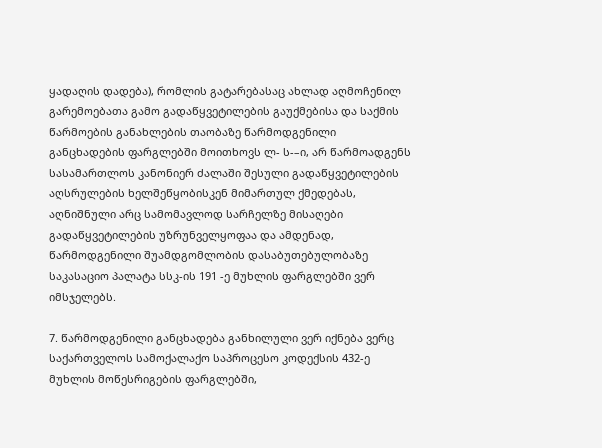ყადაღის დადება), რომლის გატარებასაც ახლად აღმოჩენილ გარემოებათა გამო გადაწყვეტილების გაუქმებისა და საქმის წარმოების განახლების თაობაზე წარმოდგენილი განცხადების ფარგლებში მოითხოვს ლ- ს-–ი, არ წარმოადგენს სასამართლოს კანონიერ ძალაში შესული გადაწყვეტილების აღსრულების ხელშეწყობისკენ მიმართულ ქმედებას, აღნიშნული არც სამომავლოდ სარჩელზე მისაღები გადაწყვეტილების უზრუნველყოფაა და ამდენად, წარმოდგენილი შუამდგომლობის დასაბუთებულობაზე საკასაციო პალატა სსკ-ის 191 -ე მუხლის ფარგლებში ვერ იმსჯელებს.

7. წარმოდგენილი განცხადება განხილული ვერ იქნება ვერც საქართველოს სამოქალაქო საპროცესო კოდექსის 432-ე მუხლის მოწესრიგების ფარგლებში,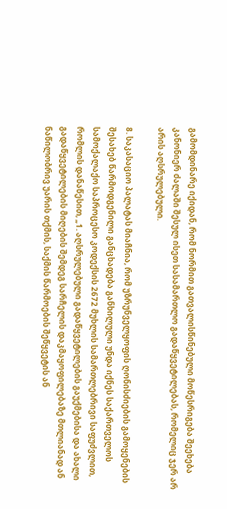გამომდინარე იქიდან, რომ ნორმით გათვალისწინებული მოწესრიგება შეეხება კანონიერ ძალაში შესულ ისეთ სასამართლო გადაწყვეტილებას, რომელიც ჯერ არ არის აღსრულებული.

8. საკასაციო პალატას მიაჩნია, რომ უზრუნველყოფის ღონისძიების გამოყენების შესახებ წარმოდგენილი განცხადება განხილული უნდა იქნეს საქართველოს სამოქალაქო საპროცესო კოდექსის 2672 მუხლის სამართლებრივი საფუძვლით, რომლის დანაწესით, „1. აღსრულებული გადაწყვეტილების გაუქმებისა და ახალი გადაწყვეტილების მიღების შემდეგ სარჩელის დაკმაყოფილებაზე მთლიანად ან ნაწილობრივ უარის თქმის, საქმის წარმოების შეწყვეტის ან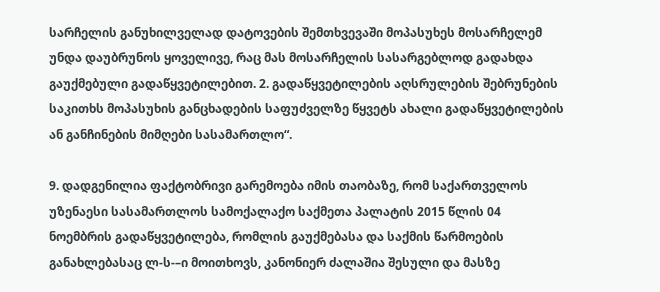სარჩელის განუხილველად დატოვების შემთხვევაში მოპასუხეს მოსარჩელემ უნდა დაუბრუნოს ყოველივე, რაც მას მოსარჩელის სასარგებლოდ გადახდა გაუქმებული გადაწყვეტილებით. 2. გადაწყვეტილების აღსრულების შებრუნების საკითხს მოპასუხის განცხადების საფუძველზე წყვეტს ახალი გადაწყვეტილების ან განჩინების მიმღები სასამართლო“.

9. დადგენილია ფაქტობრივი გარემოება იმის თაობაზე, რომ საქართველოს უზენაესი სასამართლოს სამოქალაქო საქმეთა პალატის 2015 წლის 04 ნოემბრის გადაწყვეტილება, რომლის გაუქმებასა და საქმის წარმოების განახლებასაც ლ-ს-–ი მოითხოვს, კანონიერ ძალაშია შესული და მასზე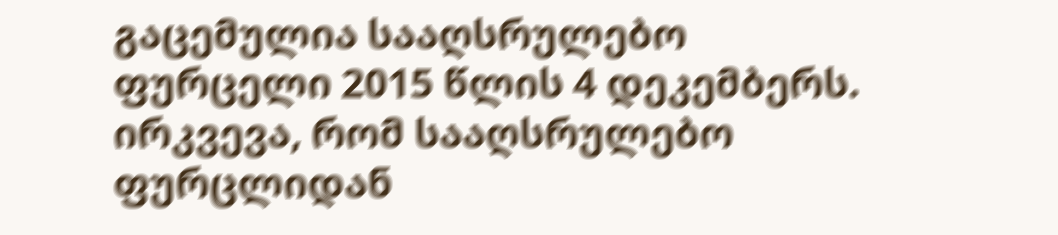გაცემულია სააღსრულებო ფურცელი 2015 წლის 4 დეკემბერს. ირკვევა, რომ სააღსრულებო ფურცლიდან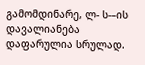გამომდინარე, ლ- ს-–ის დავალიანება დაფარულია სრულად.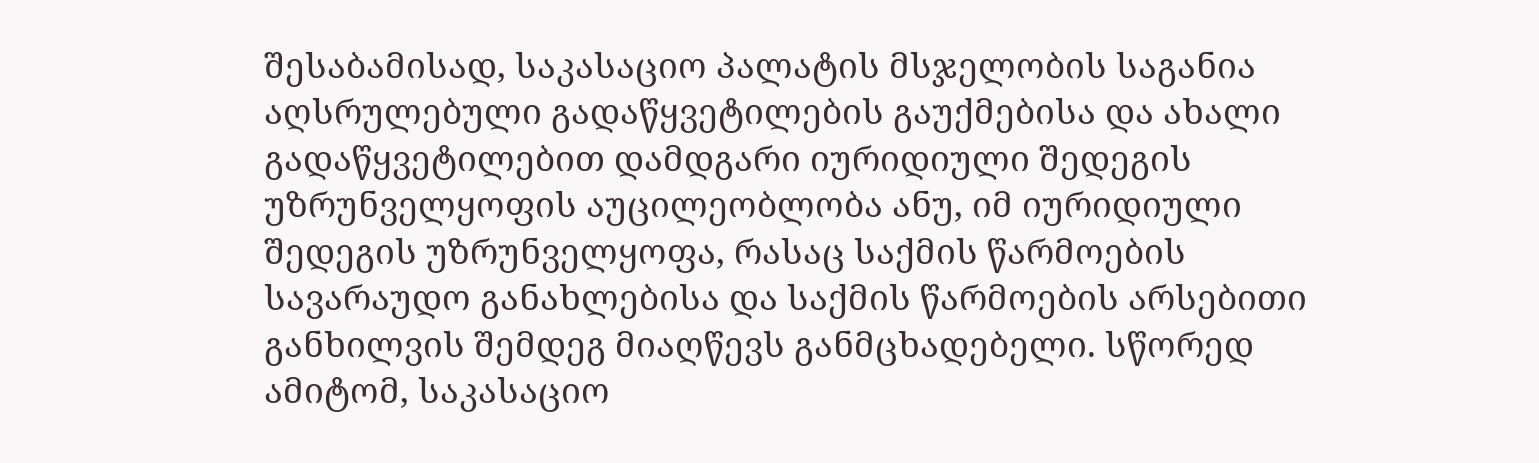შესაბამისად, საკასაციო პალატის მსჯელობის საგანია აღსრულებული გადაწყვეტილების გაუქმებისა და ახალი გადაწყვეტილებით დამდგარი იურიდიული შედეგის უზრუნველყოფის აუცილეობლობა ანუ, იმ იურიდიული შედეგის უზრუნველყოფა, რასაც საქმის წარმოების სავარაუდო განახლებისა და საქმის წარმოების არსებითი განხილვის შემდეგ მიაღწევს განმცხადებელი. სწორედ ამიტომ, საკასაციო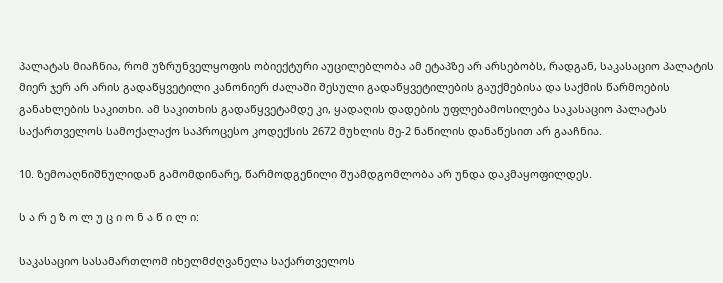პალატას მიაჩნია, რომ უზრუნველყოფის ობიექტური აუცილებლობა ამ ეტაპზე არ არსებობს, რადგან, საკასაციო პალატის მიერ ჯერ არ არის გადაწყვეტილი კანონიერ ძალაში შესული გადაწყვეტილების გაუქმებისა და საქმის წარმოების განახლების საკითხი. ამ საკითხის გადაწყვეტამდე კი, ყადაღის დადების უფლებამოსილება საკასაციო პალატას საქართველოს სამოქალაქო საპროცესო კოდექსის 2672 მუხლის მე-2 ნაწილის დანაწესით არ გააჩნია.

10. ზემოაღნიშნულიდან გამომდინარე, წარმოდგენილი შუამდგომლობა არ უნდა დაკმაყოფილდეს.

ს ა რ ე ზ ო ლ უ ც ი ო ნ ა წ ი ლ ი:

საკასაციო სასამართლომ იხელმძღვანელა საქართველოს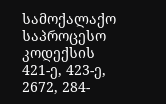სამოქალაქო საპროცესო კოდექსის 421-ე, 423-ე, 2672, 284-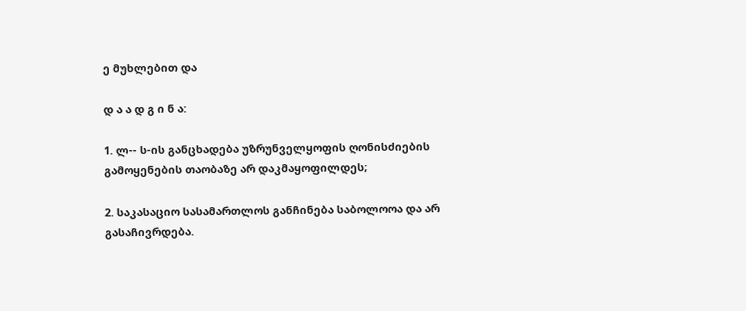ე მუხლებით და

დ ა ა დ გ ი ნ ა:

1. ლ-- ს-ის განცხადება უზრუნველყოფის ღონისძიების გამოყენების თაობაზე არ დაკმაყოფილდეს;

2. საკასაციო სასამართლოს განჩინება საბოლოოა და არ გასაჩივრდება.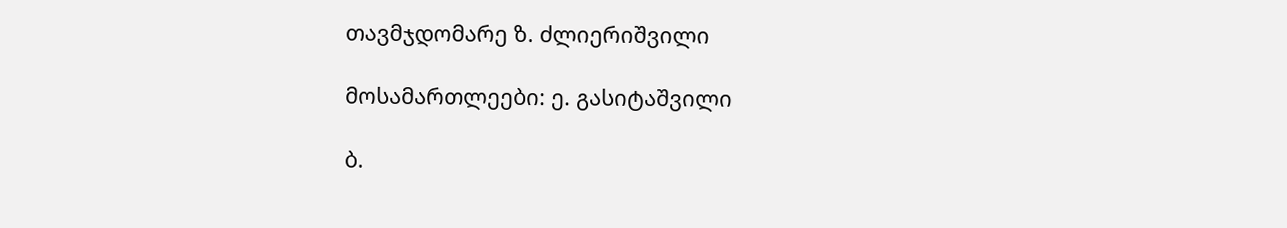თავმჯდომარე ზ. ძლიერიშვილი

მოსამართლეები: ე. გასიტაშვილი

ბ.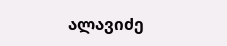ალავიძე